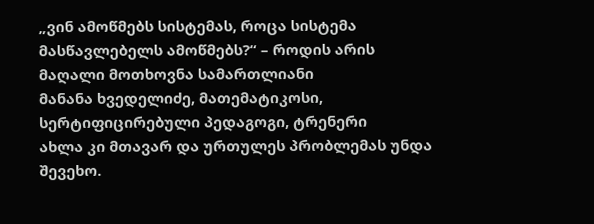„ვინ ამოწმებს სისტემას, როცა სისტემა მასწავლებელს ამოწმებს?“ – როდის არის მაღალი მოთხოვნა სამართლიანი
მანანა ხვედელიძე, მათემატიკოსი, სერტიფიცირებული პედაგოგი, ტრენერი
ახლა კი მთავარ და ურთულეს პრობლემას უნდა შევეხო.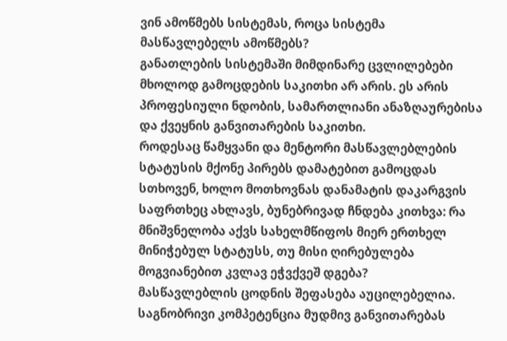ვინ ამოწმებს სისტემას, როცა სისტემა მასწავლებელს ამოწმებს?
განათლების სისტემაში მიმდინარე ცვლილებები მხოლოდ გამოცდების საკითხი არ არის. ეს არის პროფესიული ნდობის, სამართლიანი ანაზღაურებისა და ქვეყნის განვითარების საკითხი.
როდესაც წამყვანი და მენტორი მასწავლებლების სტატუსის მქონე პირებს დამატებით გამოცდას სთხოვენ, ხოლო მოთხოვნას დანამატის დაკარგვის საფრთხეც ახლავს, ბუნებრივად ჩნდება კითხვა: რა მნიშვნელობა აქვს სახელმწიფოს მიერ ერთხელ მინიჭებულ სტატუსს, თუ მისი ღირებულება მოგვიანებით კვლავ ეჭვქვეშ დგება?
მასწავლებლის ცოდნის შეფასება აუცილებელია. საგნობრივი კომპეტენცია მუდმივ განვითარებას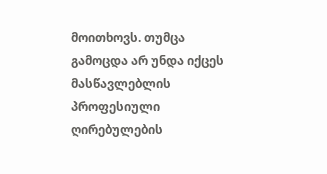მოითხოვს. თუმცა გამოცდა არ უნდა იქცეს მასწავლებლის პროფესიული ღირებულების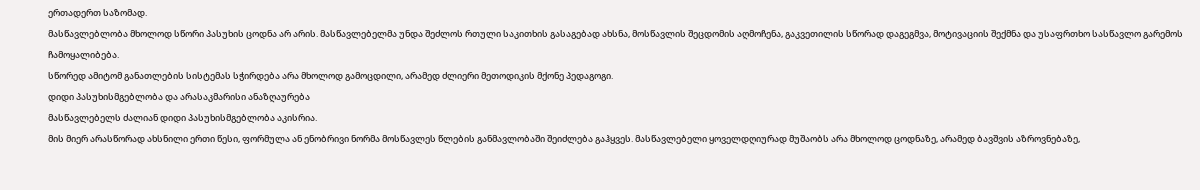ერთადერთ საზომად.
მასწავლებლობა მხოლოდ სწორი პასუხის ცოდნა არ არის. მასწავლებელმა უნდა შეძლოს რთული საკითხის გასაგებად ახსნა, მოსწავლის შეცდომის აღმოჩენა, გაკვეთილის სწორად დაგეგმვა, მოტივაციის შექმნა და უსაფრთხო სასწავლო გარემოს ჩამოყალიბება.
სწორედ ამიტომ განათლების სისტემას სჭირდება არა მხოლოდ გამოცდილი, არამედ ძლიერი მეთოდიკის მქონე პედაგოგი.
დიდი პასუხისმგებლობა და არასაკმარისი ანაზღაურება
მასწავლებელს ძალიან დიდი პასუხისმგებლობა აკისრია.
მის მიერ არასწორად ახსნილი ერთი წესი, ფორმულა ან ენობრივი ნორმა მოსწავლეს წლების განმავლობაში შეიძლება გაჰყვეს. მასწავლებელი ყოველდღიურად მუშაობს არა მხოლოდ ცოდნაზე, არამედ ბავშვის აზროვნებაზე,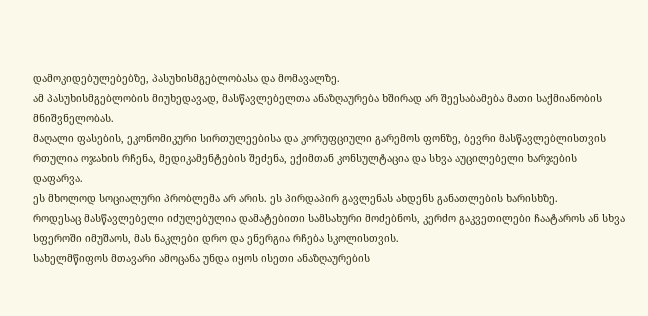დამოკიდებულებებზე, პასუხისმგებლობასა და მომავალზე.
ამ პასუხისმგებლობის მიუხედავად, მასწავლებელთა ანაზღაურება ხშირად არ შეესაბამება მათი საქმიანობის მნიშვნელობას.
მაღალი ფასების, ეკონომიკური სირთულეებისა და კორუფციული გარემოს ფონზე, ბევრი მასწავლებლისთვის რთულია ოჯახის რჩენა, მედიკამენტების შეძენა, ექიმთან კონსულტაცია და სხვა აუცილებელი ხარჯების დაფარვა.
ეს მხოლოდ სოციალური პრობლემა არ არის. ეს პირდაპირ გავლენას ახდენს განათლების ხარისხზე.
როდესაც მასწავლებელი იძულებულია დამატებითი სამსახური მოძებნოს, კერძო გაკვეთილები ჩაატაროს ან სხვა სფეროში იმუშაოს, მას ნაკლები დრო და ენერგია რჩება სკოლისთვის.
სახელმწიფოს მთავარი ამოცანა უნდა იყოს ისეთი ანაზღაურების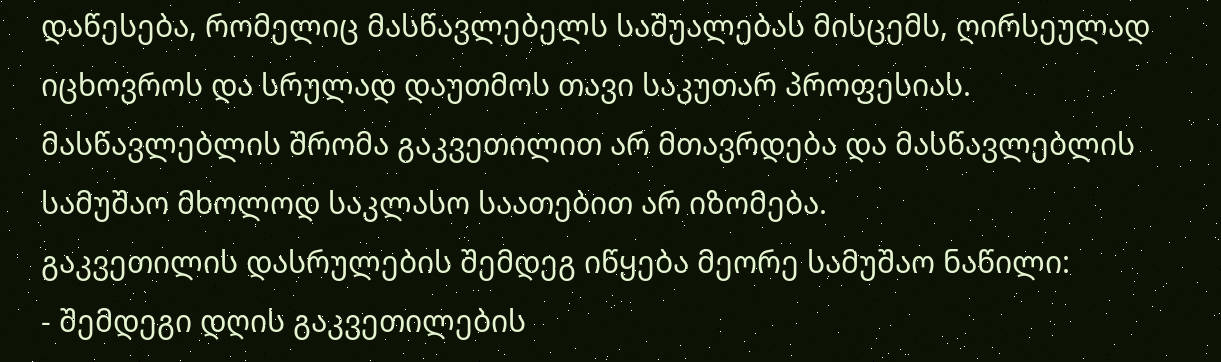დაწესება, რომელიც მასწავლებელს საშუალებას მისცემს, ღირსეულად იცხოვროს და სრულად დაუთმოს თავი საკუთარ პროფესიას.
მასწავლებლის შრომა გაკვეთილით არ მთავრდება და მასწავლებლის სამუშაო მხოლოდ საკლასო საათებით არ იზომება.
გაკვეთილის დასრულების შემდეგ იწყება მეორე სამუშაო ნაწილი:
- შემდეგი დღის გაკვეთილების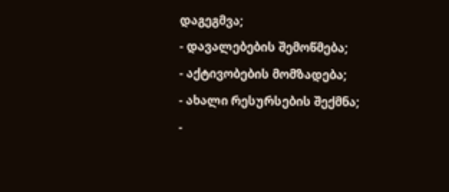დაგეგმვა;
- დავალებების შემოწმება;
- აქტივობების მომზადება;
- ახალი რესურსების შექმნა;
-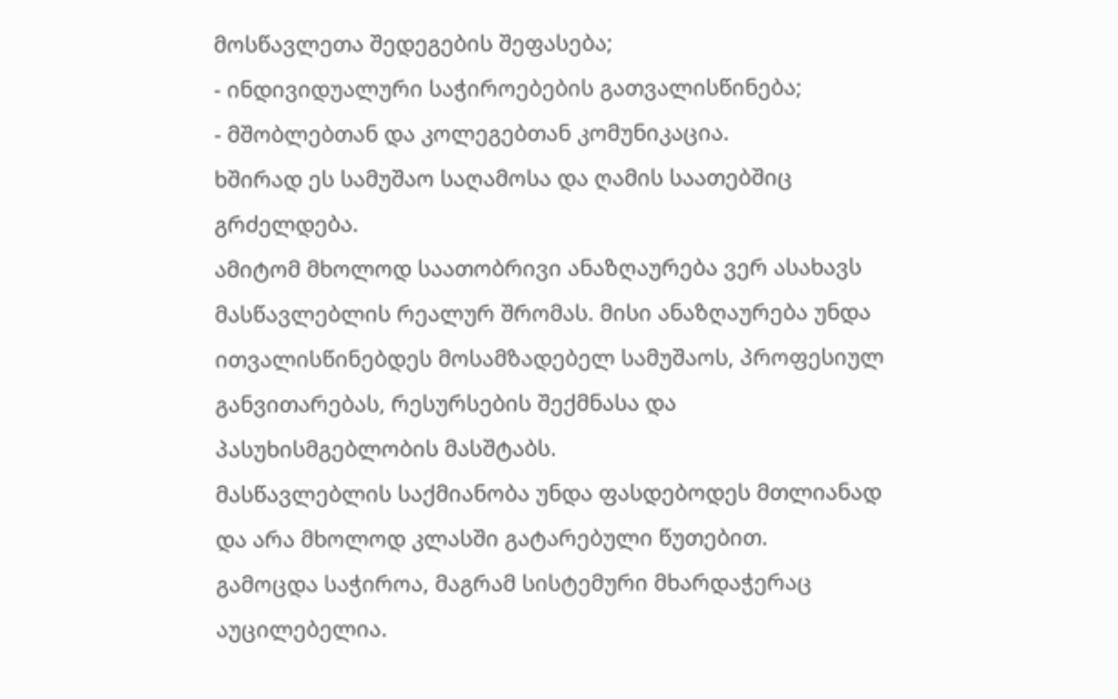მოსწავლეთა შედეგების შეფასება;
- ინდივიდუალური საჭიროებების გათვალისწინება;
- მშობლებთან და კოლეგებთან კომუნიკაცია.
ხშირად ეს სამუშაო საღამოსა და ღამის საათებშიც გრძელდება.
ამიტომ მხოლოდ საათობრივი ანაზღაურება ვერ ასახავს მასწავლებლის რეალურ შრომას. მისი ანაზღაურება უნდა ითვალისწინებდეს მოსამზადებელ სამუშაოს, პროფესიულ განვითარებას, რესურსების შექმნასა და პასუხისმგებლობის მასშტაბს.
მასწავლებლის საქმიანობა უნდა ფასდებოდეს მთლიანად და არა მხოლოდ კლასში გატარებული წუთებით.
გამოცდა საჭიროა, მაგრამ სისტემური მხარდაჭერაც აუცილებელია.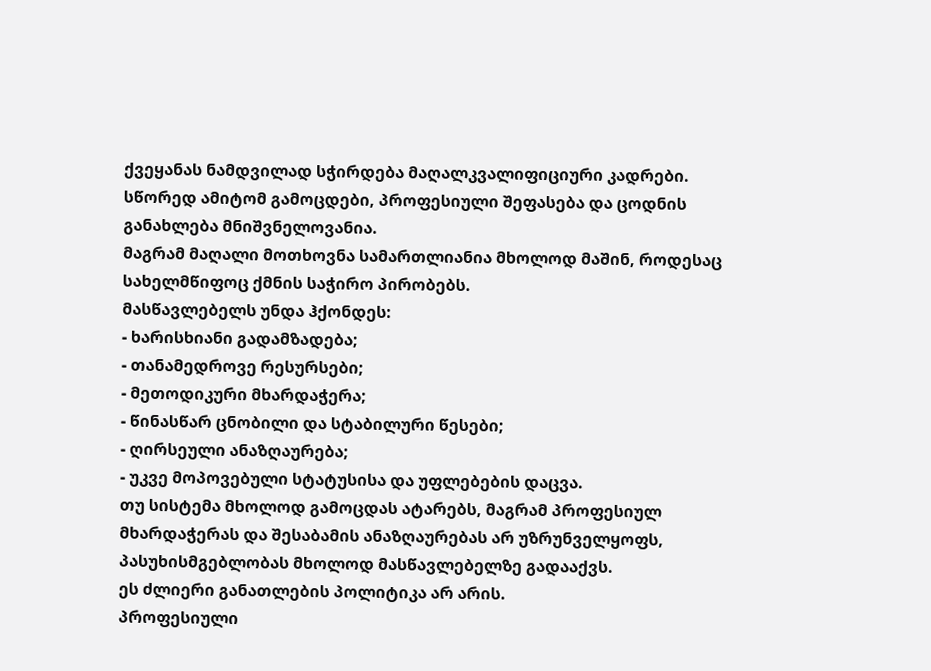ქვეყანას ნამდვილად სჭირდება მაღალკვალიფიციური კადრები. სწორედ ამიტომ გამოცდები, პროფესიული შეფასება და ცოდნის განახლება მნიშვნელოვანია.
მაგრამ მაღალი მოთხოვნა სამართლიანია მხოლოდ მაშინ, როდესაც სახელმწიფოც ქმნის საჭირო პირობებს.
მასწავლებელს უნდა ჰქონდეს:
- ხარისხიანი გადამზადება;
- თანამედროვე რესურსები;
- მეთოდიკური მხარდაჭერა;
- წინასწარ ცნობილი და სტაბილური წესები;
- ღირსეული ანაზღაურება;
- უკვე მოპოვებული სტატუსისა და უფლებების დაცვა.
თუ სისტემა მხოლოდ გამოცდას ატარებს, მაგრამ პროფესიულ მხარდაჭერას და შესაბამის ანაზღაურებას არ უზრუნველყოფს, პასუხისმგებლობას მხოლოდ მასწავლებელზე გადააქვს.
ეს ძლიერი განათლების პოლიტიკა არ არის.
პროფესიული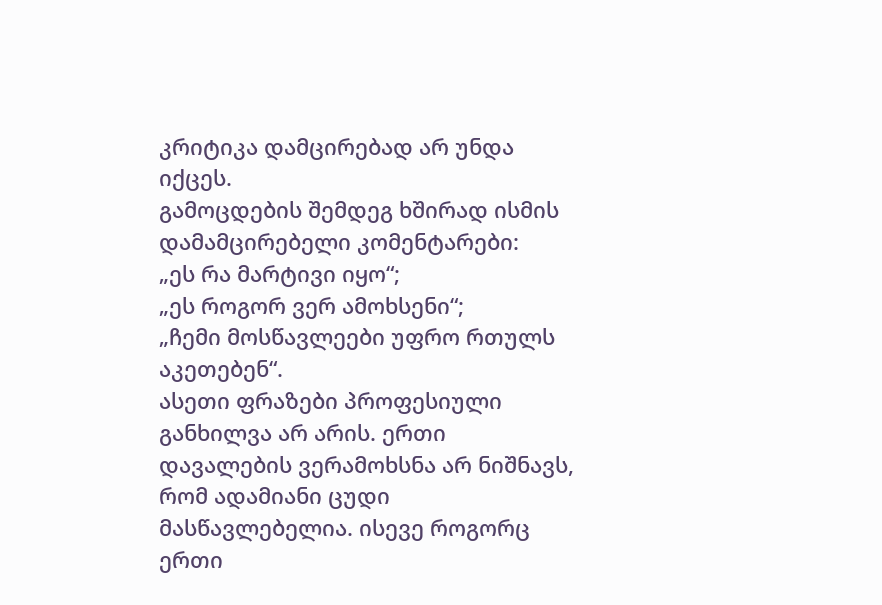კრიტიკა დამცირებად არ უნდა იქცეს.
გამოცდების შემდეგ ხშირად ისმის დამამცირებელი კომენტარები:
„ეს რა მარტივი იყო“;
„ეს როგორ ვერ ამოხსენი“;
„ჩემი მოსწავლეები უფრო რთულს აკეთებენ“.
ასეთი ფრაზები პროფესიული განხილვა არ არის. ერთი დავალების ვერამოხსნა არ ნიშნავს, რომ ადამიანი ცუდი მასწავლებელია. ისევე როგორც ერთი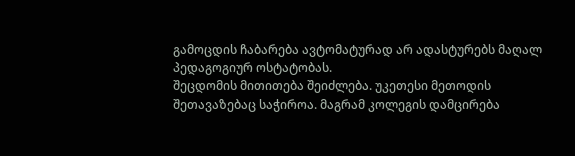გამოცდის ჩაბარება ავტომატურად არ ადასტურებს მაღალ პედაგოგიურ ოსტატობას.
შეცდომის მითითება შეიძლება. უკეთესი მეთოდის შეთავაზებაც საჭიროა. მაგრამ კოლეგის დამცირება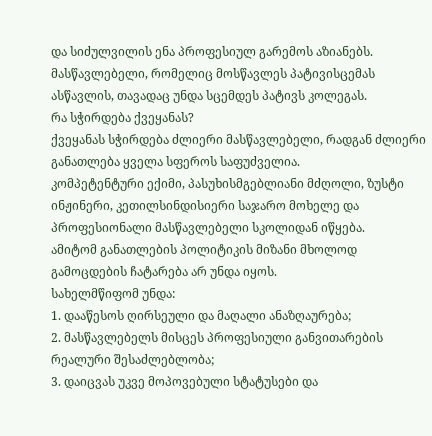და სიძულვილის ენა პროფესიულ გარემოს აზიანებს.
მასწავლებელი, რომელიც მოსწავლეს პატივისცემას ასწავლის, თავადაც უნდა სცემდეს პატივს კოლეგას.
რა სჭირდება ქვეყანას?
ქვეყანას სჭირდება ძლიერი მასწავლებელი, რადგან ძლიერი განათლება ყველა სფეროს საფუძველია.
კომპეტენტური ექიმი, პასუხისმგებლიანი მძღოლი, ზუსტი ინჟინერი, კეთილსინდისიერი საჯარო მოხელე და პროფესიონალი მასწავლებელი სკოლიდან იწყება.
ამიტომ განათლების პოლიტიკის მიზანი მხოლოდ გამოცდების ჩატარება არ უნდა იყოს.
სახელმწიფომ უნდა:
1. დააწესოს ღირსეული და მაღალი ანაზღაურება;
2. მასწავლებელს მისცეს პროფესიული განვითარების რეალური შესაძლებლობა;
3. დაიცვას უკვე მოპოვებული სტატუსები და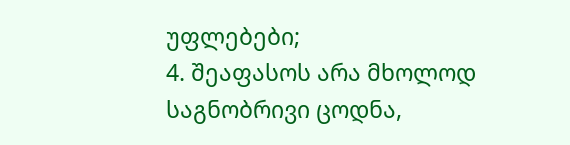უფლებები;
4. შეაფასოს არა მხოლოდ საგნობრივი ცოდნა,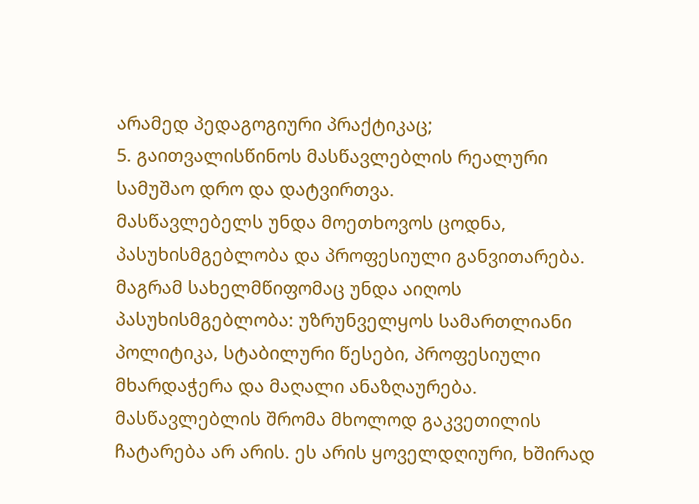არამედ პედაგოგიური პრაქტიკაც;
5. გაითვალისწინოს მასწავლებლის რეალური სამუშაო დრო და დატვირთვა.
მასწავლებელს უნდა მოეთხოვოს ცოდნა, პასუხისმგებლობა და პროფესიული განვითარება.
მაგრამ სახელმწიფომაც უნდა აიღოს პასუხისმგებლობა: უზრუნველყოს სამართლიანი პოლიტიკა, სტაბილური წესები, პროფესიული მხარდაჭერა და მაღალი ანაზღაურება.
მასწავლებლის შრომა მხოლოდ გაკვეთილის ჩატარება არ არის. ეს არის ყოველდღიური, ხშირად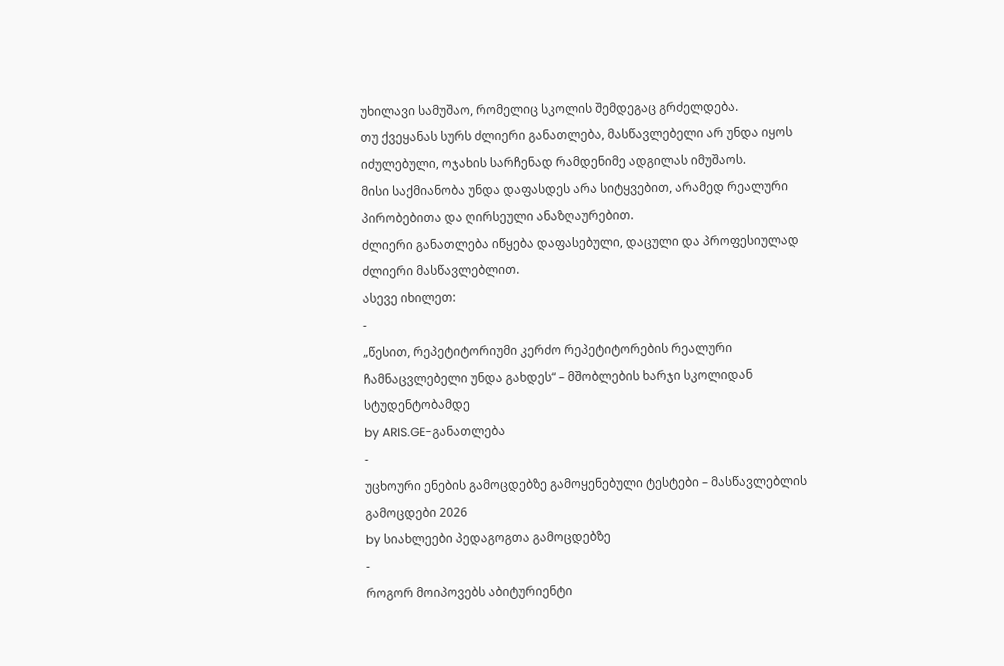უხილავი სამუშაო, რომელიც სკოლის შემდეგაც გრძელდება.
თუ ქვეყანას სურს ძლიერი განათლება, მასწავლებელი არ უნდა იყოს იძულებული, ოჯახის სარჩენად რამდენიმე ადგილას იმუშაოს.
მისი საქმიანობა უნდა დაფასდეს არა სიტყვებით, არამედ რეალური პირობებითა და ღირსეული ანაზღაურებით.
ძლიერი განათლება იწყება დაფასებული, დაცული და პროფესიულად ძლიერი მასწავლებლით.
ასევე იხილეთ:
-
„წესით, რეპეტიტორიუმი კერძო რეპეტიტორების რეალური ჩამნაცვლებელი უნდა გახდეს“ – მშობლების ხარჯი სკოლიდან სტუდენტობამდე
by ARIS.GE-განათლება
-
უცხოური ენების გამოცდებზე გამოყენებული ტესტები – მასწავლებლის გამოცდები 2026
by სიახლეები პედაგოგთა გამოცდებზე
-
როგორ მოიპოვებს აბიტურიენტი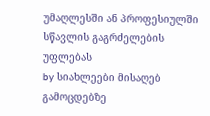უმაღლესში ან პროფესიულში სწავლის გაგრძელების უფლებას
by სიახლეები მისაღებ გამოცდებზე